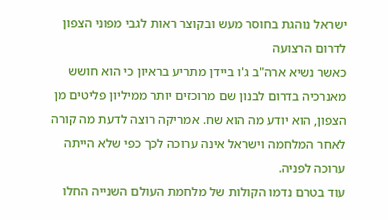ישראל נוהגת בחוסר מעש ובקוצר ראות לגבי מפוני הצפון לדרום הרצועה
כאשר נשיא ארה"ב ג'ו ביידן מתריע בראיון כי הוא חושש מאנרכיה בדרום לבנון שם מרוכזים יותר ממיליון פליטים מן הצפון, הוא יודע מה הוא שח. אמריקה רוצה לדעת מה קורה לאחר המלחמה וישראל אינה ערוכה לכך כפי שלא הייתה ערוכה לפניה.
עוד בטרם נדמו הקולות של מלחמת העולם השנייה החלו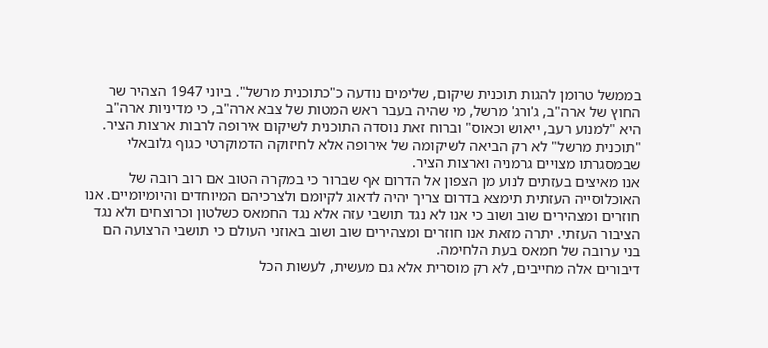בממשל טרומן להגות תוכנית שיקום, שלימים נודעה כ"כתוכנית מרשל". ביוני 1947 הצהיר שר החוץ של ארה"ב, ג'ורג' מרשל, מי שהיה בעבר ראש המטות של צבא ארה"ב, כי מדיניות ארה"ב היא "למנוע רעב, ייאוש וכאוס" וברוח זאת נוסדה התוכנית לשיקום אירופה לרבות ארצות הציר. "תוכנית מרשל" לא רק הביאה לשיקומה של אירופה אלא לחיזוקה הדמוקרטי כגוף גלובאלי שבמסגרתו מצויים גרמניה וארצות הציר.
אנו מאיצים בעזתים לנוע מן הצפון אל הדרום אף שברור כי במקרה הטוב אם רוב רובה של האוכלוסייה העזתית תימצא בדרום צריך יהיה לדאוג לקיומם ולצרכיהם המיוחדים והיומיומיים. אנו חוזרים ומצהירים שוב ושוב כי אנו לא נגד תושבי עזה אלא נגד החמאס כשלטון וכרוצחים ולא נגד הציבור העזתי. יתרה מזאת אנו חוזרים ומצהירים שוב ושוב באוזני העולם כי תושבי הרצועה הם בני ערובה של חמאס בעת הלחימה.
דיבורים אלה מחייבים, לא רק מוסרית אלא גם מעשית, לעשות הכל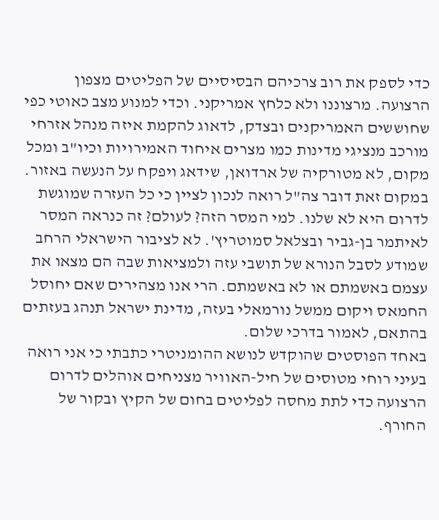כדי לספק את רוב צרכיהם הבסיסיים של הפליטים מצפון הרצועה. מרצוננו ולא כלחץ אמריקני. וכדי למנוע מצב כאוטי כפי שחוששים האמריקנים ובצדק, לדאוג להקמת איזה מנהל אזרחי מורכב מנציגי מדינות כמו מצרים איחוד האמירויות וכיו"ב ומכל מקום, לא מטורקיה של ארדואן, שידאג ויפקח על הנעשה באזור. במקום זאת דובר צה"ל רואה לנכון לציין כי כל העזרה שמוגשת לדרום היא לא שלנו. למי המסר הזה? לעולם? זה כנראה המסר לאיתמר בן-גביר ובצלאל סמוטריץ'. לא לציבור הישראלי הרחב שמודע לסבל הנורא של תושבי עזה ולמציאות שבה הם מצאו את עצמם באשמתם או לא באשמתם. הרי אנו מצהירים שאם יחוסל החמאס ויקום ממשל נורמאלי בעזה, מדינת ישראל תנהג בעזתים בהתאם, לאמור בדרכי שלום.
באחד הפוסטים שהוקדש לנושא ההומניטרי כתבתי כי אני רואה בעיני רוחי מטוסים של חיל-האוויר מצניחים אוהלים לדרום הרצועה כדי לתת מחסה לפליטים בחום של הקיץ ובקור של החורף.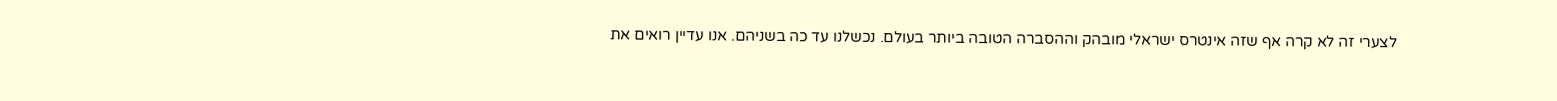לצערי זה לא קרה אף שזה אינטרס ישראלי מובהק וההסברה הטובה ביותר בעולם. נכשלנו עד כה בשניהם. אנו עדיין רואים את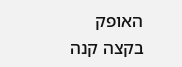האופק בקצה קנה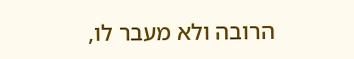הרובה ולא מעבר לו,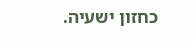כחזון ישעיה.